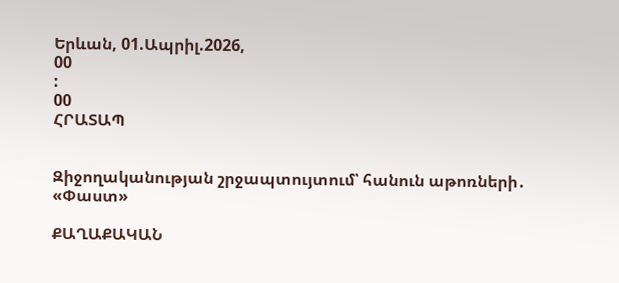Երևան, 01.Ապրիլ.2026,
00
:
00
ՀՐԱՏԱՊ


Զիջողականության շրջապտույտում՝ հանուն աթոռների․ «Փաստ»

ՔԱՂԱՔԱԿԱՆ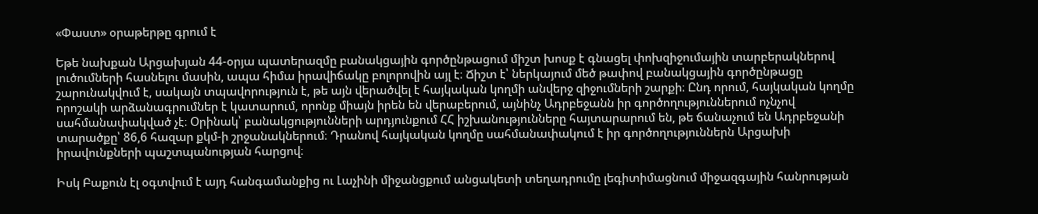«Փաստ» օրաթերթը գրում է

Եթե նախքան Արցախյան 44-օրյա պատերազմը բանակցային գործընթացում միշտ խոսք է գնացել փոխզիջումային տարբերակներով լուծումների հասնելու մասին, ապա հիմա իրավիճակը բոլորովին այլ է։ Ճիշտ է՝ ներկայում մեծ թափով բանակցային գործընթացը շարունակվում է, սակայն տպավորություն է, թե այն վերածվել է հայկական կողմի անվերջ զիջումների շարքի։ Ընդ որում, հայկական կողմը որոշակի արձանագրումներ է կատարում, որոնք միայն իրեն են վերաբերում, այնինչ Ադրբեջանն իր գործողություններում ոչնչով սահմանափակված չէ։ Օրինակ՝ բանակցությունների արդյունքում ՀՀ իշխանությունները հայտարարում են, թե ճանաչում են Ադրբեջանի տարածքը՝ 86,6 հազար քկմ-ի շրջանակներում։ Դրանով հայկական կողմը սահմանափակում է իր գործողություններն Արցախի իրավունքների պաշտպանության հարցով։

Իսկ Բաքուն էլ օգտվում է այդ հանգամանքից ու Լաչինի միջանցքում անցակետի տեղադրումը լեգիտիմացնում միջազգային հանրության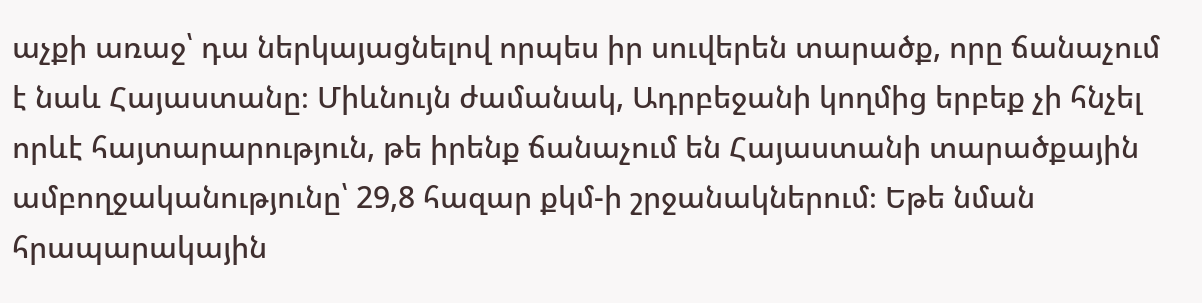աչքի առաջ՝ դա ներկայացնելով որպես իր սուվերեն տարածք, որը ճանաչում է նաև Հայաստանը։ Միևնույն ժամանակ, Ադրբեջանի կողմից երբեք չի հնչել որևէ հայտարարություն, թե իրենք ճանաչում են Հայաստանի տարածքային ամբողջականությունը՝ 29,8 հազար քկմ-ի շրջանակներում։ Եթե նման հրապարակային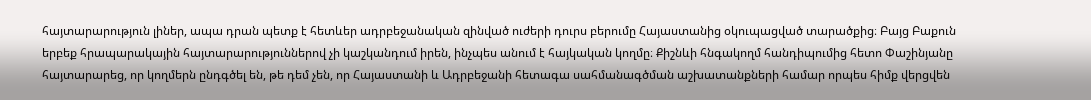հայտարարություն լիներ, ապա դրան պետք է հետևեր ադրբեջանական զինված ուժերի դուրս բերումը Հայաստանից օկուպացված տարածքից։ Բայց Բաքուն երբեք հրապարակային հայտարարություններով չի կաշկանդում իրեն, ինչպես անում է հայկական կողմը։ Քիշնևի հնգակողմ հանդիպումից հետո Փաշինյանը հայտարարեց, որ կողմերն ընդգծել են, թե դեմ չեն, որ Հայաստանի և Ադրբեջանի հետագա սահմանագծման աշխատանքների համար որպես հիմք վերցվեն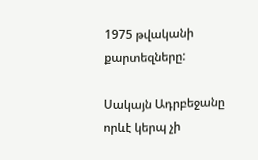1975 թվականի քարտեզները:

Սակայն Ադրբեջանը որևէ կերպ չի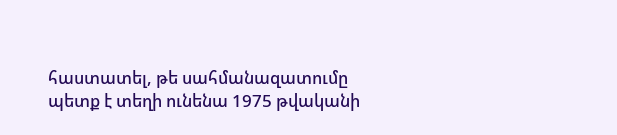հաստատել, թե սահմանազատումը պետք է տեղի ունենա 1975 թվականի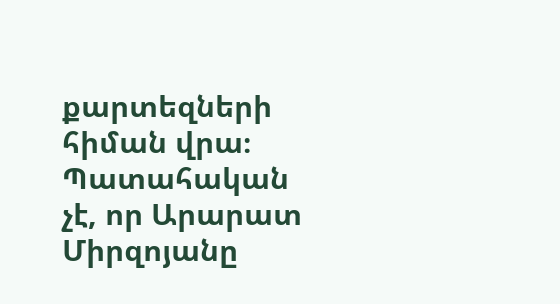քարտեզների հիման վրա։ Պատահական չէ, որ Արարատ Միրզոյանը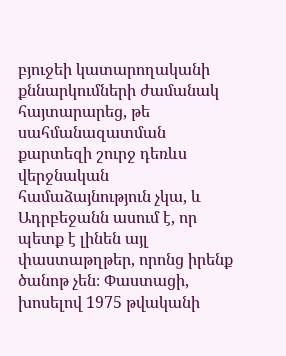բյուջեի կատարողականի քննարկումների ժամանակ հայտարարեց, թե սահմանազատման քարտեզի շուրջ դեռևս վերջնական համաձայնություն չկա, և Ադրբեջանն ասում է, որ պետք է լինեն այլ փաստաթղթեր, որոնց իրենք ծանոթ չեն։ Փաստացի, խոսելով 1975 թվականի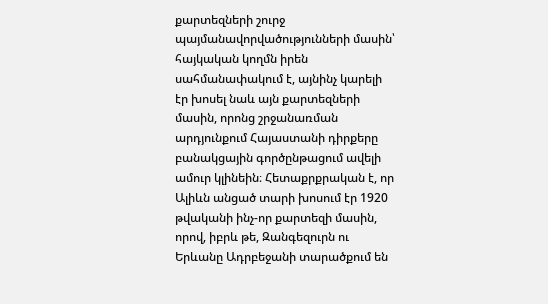քարտեզների շուրջ պայմանավորվածությունների մասին՝ հայկական կողմն իրեն սահմանափակում է, այնինչ կարելի էր խոսել նաև այն քարտեզների մասին, որոնց շրջանառման արդյունքում Հայաստանի դիրքերը բանակցային գործընթացում ավելի ամուր կլինեին։ Հետաքրքրական է, որ Ալիևն անցած տարի խոսում էր 1920 թվականի ինչ-որ քարտեզի մասին, որով, իբրև թե, Զանգեզուրն ու Երևանը Ադրբեջանի տարածքում են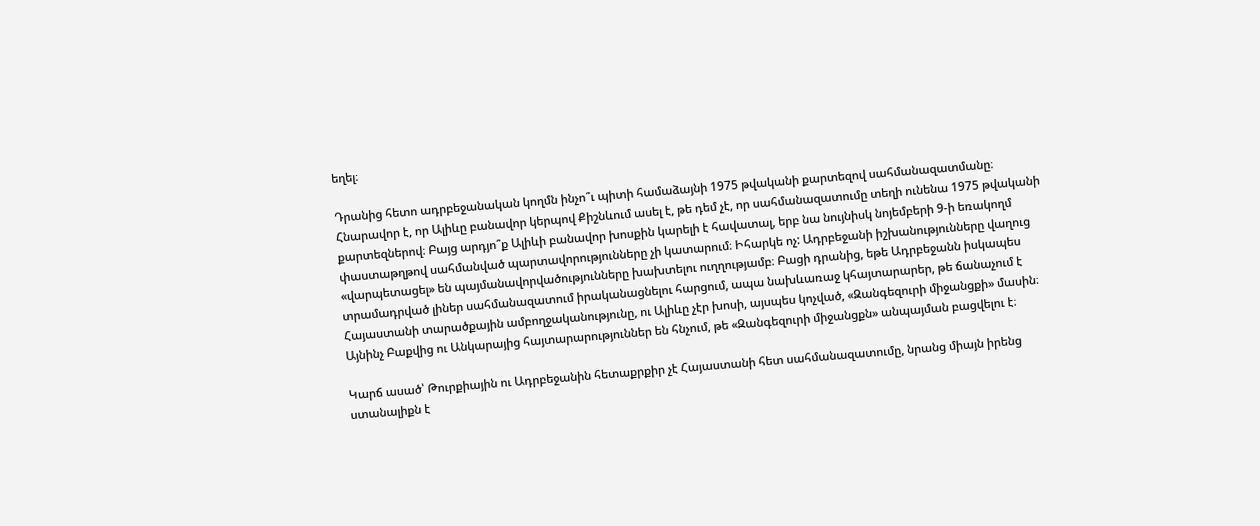եղել։

Դրանից հետո ադրբեջանական կողմն ինչո՞ւ պիտի համաձայնի 1975 թվականի քարտեզով սահմանազատմանը։ Հնարավոր է, որ Ալիևը բանավոր կերպով Քիշնևում ասել է, թե դեմ չէ, որ սահմանազատումը տեղի ունենա 1975 թվականի քարտեզներով։ Բայց արդյո՞ք Ալիևի բանավոր խոսքին կարելի է հավատալ, երբ նա նույնիսկ նոյեմբերի 9-ի եռակողմ փաստաթղթով սահմանված պարտավորությունները չի կատարում։ Իհարկե ոչ: Ադրբեջանի իշխանությունները վաղուց «վարպետացել» են պայմանավորվածությունները խախտելու ուղղությամբ։ Բացի դրանից, եթե Ադրբեջանն իսկապես տրամադրված լիներ սահմանազատում իրականացնելու հարցում, ապա նախևառաջ կհայտարարեր, թե ճանաչում է Հայաստանի տարածքային ամբողջականությունը, ու Ալիևը չէր խոսի, այսպես կոչված, «Զանգեզուրի միջանցքի» մասին։ Այնինչ Բաքվից ու Անկարայից հայտարարություններ են հնչում, թե «Զանգեզուրի միջանցքն» անպայման բացվելու է։

Կարճ ասած՝ Թուրքիային ու Ադրբեջանին հետաքրքիր չէ Հայաստանի հետ սահմանազատումը, նրանց միայն իրենց ստանալիքն է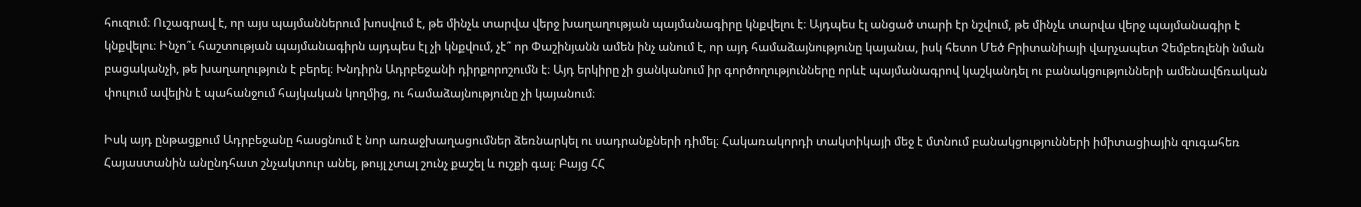հուզում։ Ուշագրավ է, որ այս պայմաններում խոսվում է, թե մինչև տարվա վերջ խաղաղության պայմանագիրը կնքվելու է։ Այդպես էլ անցած տարի էր նշվում, թե մինչև տարվա վերջ պայմանագիր է կնքվելու։ Ինչո՞ւ հաշտության պայմանագիրն այդպես էլ չի կնքվում, չէ՞ որ Փաշինյանն ամեն ինչ անում է, որ այդ համաձայնությունը կայանա, իսկ հետո Մեծ Բրիտանիայի վարչապետ Չեմբեռլենի նման բացականչի, թե խաղաղություն է բերել։ Խնդիրն Ադրբեջանի դիրքորոշումն է։ Այդ երկիրը չի ցանկանում իր գործողությունները որևէ պայմանագրով կաշկանդել ու բանակցությունների ամենավճռական փուլում ավելին է պահանջում հայկական կողմից, ու համաձայնությունը չի կայանում։

Իսկ այդ ընթացքում Ադրբեջանը հասցնում է նոր առաջխաղացումներ ձեռնարկել ու սադրանքների դիմել։ Հակառակորդի տակտիկայի մեջ է մտնում բանակցությունների իմիտացիային զուգահեռ Հայաստանին անընդհատ շնչակտուր անել, թույլ չտալ շունչ քաշել և ուշքի գալ։ Բայց ՀՀ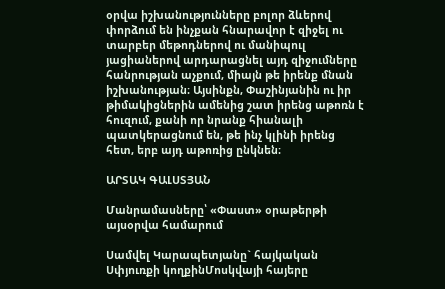օրվա իշխանությունները բոլոր ձևերով փորձում են ինչքան հնարավոր է զիջել ու տարբեր մեթոդներով ու մանիպուլ յացիաներով արդարացնել այդ զիջումները հանրության աչքում, միայն թե իրենք մնան իշխանության։ Այսինքն, Փաշինյանին ու իր թիմակիցներին ամենից շատ իրենց աթոռն է հուզում, քանի որ նրանք հիանալի պատկերացնում են, թե ինչ կլինի իրենց հետ, երբ այդ աթոռից ընկնեն։

ԱՐՏԱԿ ԳԱԼՍՏՅԱՆ

Մանրամասները՝ «Փաստ» օրաթերթի այսօրվա համարում

Սամվել Կարապետյանը` հայկական Սփյուռքի կողքինՄոսկվայի հայերը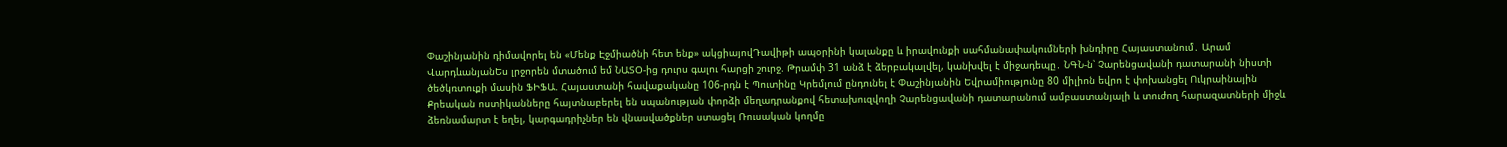Փաշինյանին դիմավորել են «Մենք Էջմիածնի հետ ենք» ակցիայովԴավիթի ապօրինի կալանքը և իրավունքի սահմանափակումների խնդիրը Հայաստանում․ Արամ ՎարդևանյանԵս լրջորեն մտածում եմ ՆԱՏՕ-ից դուրս գալու հարցի շուրջ. Թրամփ 31 անձ է ձերբակալվել, կանխվել է միջադեպը․ ՆԳՆ-ն՝ Չարենցավանի դատարանի նիստի ծեծկռտուքի մասին ՖԻՖԱ. Հայաստանի հավաքականը 106-րդն է Պուտինը Կրեմլում ընդունել է Փաշինյանին Եվրամիությունը 80 միլիոն եվրո է փոխանցել Ուկրաինային Քրեական ոստիկանները հայտնաբերել են սպանության փորձի մեղադրանքով հետախուզվողի Չարենցավանի դատարանում ամբաստանյալի և տուժող հարազատների միջև ձեռնամարտ է եղել, կարգադրիչներ են վնասվածքներ ստացել Ռուսական կողմը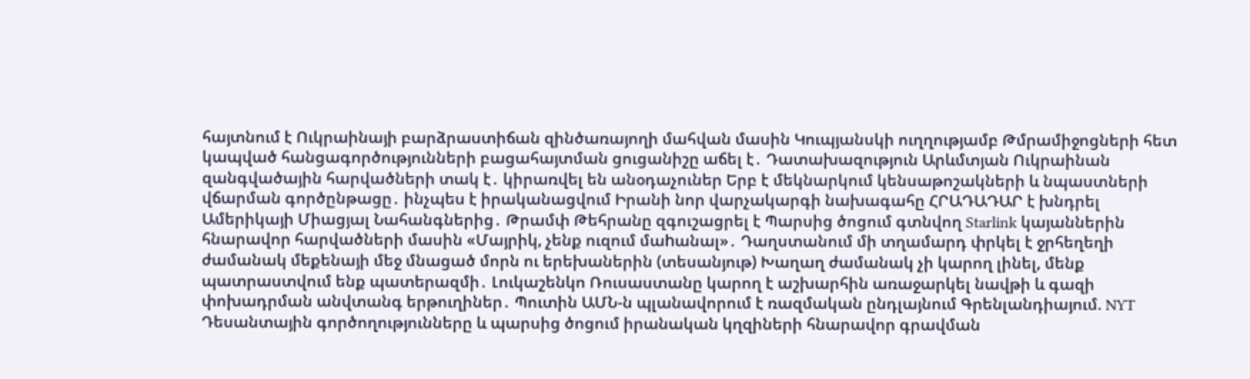հայտնում է Ուկրաինայի բարձրաստիճան զինծառայողի մահվան մասին Կուպյանսկի ուղղությամբ Թմրամիջոցների հետ կապված հանցագործությունների բացահայտման ցուցանիշը աճել է․ Դատախազություն Արևմտյան Ուկրաինան զանգվածային հարվածների տակ է․ կիրառվել են անօդաչուներ Երբ է մեկնարկում կենսաթոշակների և նպաստների վճարման գործընթացը․ ինչպես է իրականացվում Իրանի նոր վարչակարգի նախագահը ՀՐԱԴԱԴԱՐ է խնդրել Ամերիկայի Միացյալ Նահանգներից․ Թրամփ Թեհրանը զգուշացրել է Պարսից ծոցում գտնվող Starlink կայաններին հնարավոր հարվածների մասին «Մայրիկ, չենք ուզում մաhանալ»․ Դաղստանում մի տղամարդ փրկել է ջրհեղեղի ժամանակ մեքենայի մեջ մնացած մորն ու երեխաներին (տեսանյութ) Խաղաղ ժամանակ չի կարող լինել, մենք պատրաստվում ենք պատերազմի․ Լուկաշենկո Ռուսաստանը կարող է աշխարհին առաջարկել նավթի և գազի փոխադրման անվտանգ երթուղիներ․ Պուտին ԱՄՆ-ն պլանավորում է ռազմական ընդլայնում Գրենլանդիայում. NYT Դեսանտային գործողությունները և պարսից ծոցում իրանական կղզիների հնարավոր գրավման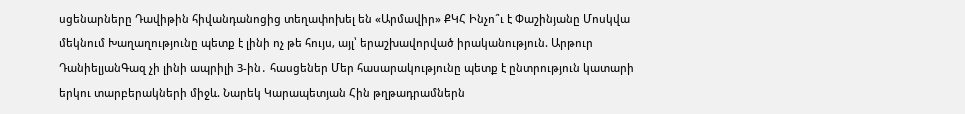սցենարները Դավիթին հիվանդանոցից տեղափոխել են «Արմավիր» ՔԿՀ Ինչո՞ւ է Փաշինյանը Մոսկվա մեկնում Խաղաղությունը պետք է լինի ոչ թե հույս, այլ՝ երաշխավորված իրականություն. Արթուր ԴանիելյանԳազ չի լինի ապրիլի 3-ին․ հասցեներ Մեր հասարակությունը պետք է ընտրություն կատարի երկու տարբերակների միջև. Նարեկ Կարապետյան Հին թղթադրամներն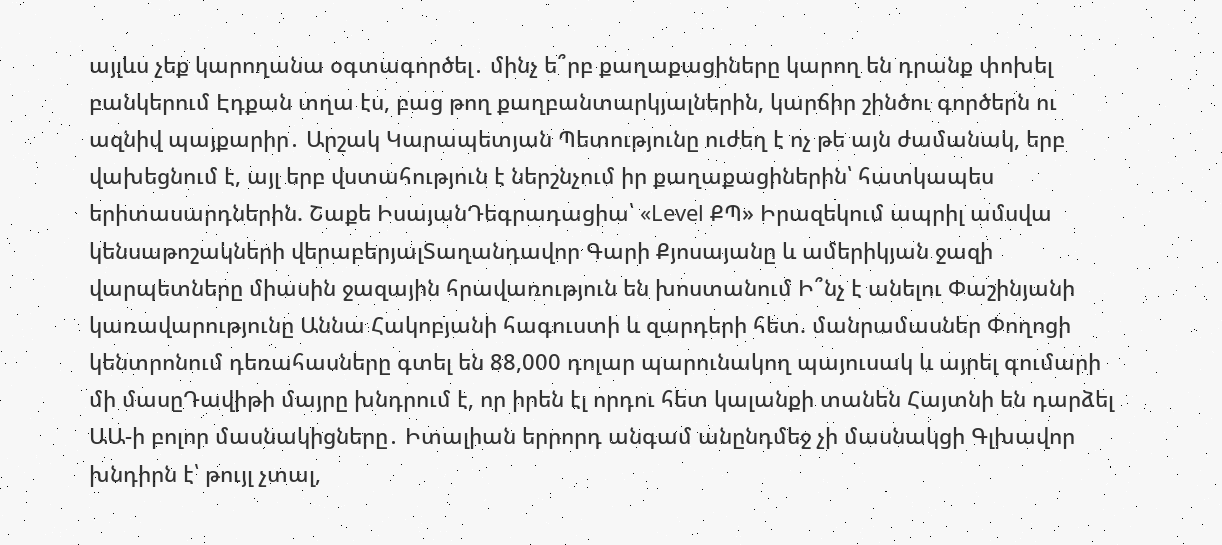այլևս չեք կարողանա օգտագործել․ մինչ ե՞րբ քաղաքացիները կարող են դրանք փոխել բանկերում Էդքան տղա էս, բաց թող քաղբանտարկյալներին, կարճիր շինծու գործերն ու ազնիվ պայքարիր․ Արշակ Կարապետյան Պետությունը ուժեղ է ոչ թե այն ժամանակ, երբ վախեցնում է, այլ երբ վստահություն է ներշնչում իր քաղաքացիներին՝ հատկապես երիտասարդներին. Շաքե ԻսայանԴեգրադացիա՝ «Level ՔՊ» Իրազեկում ապրիլ ամսվա կենսաթոշակների վերաբերյալՏաղանդավոր Գարի Քյոսայանը և ամերիկյան ջազի վարպետները միասին ջազային հրավառություն են խոստանում Ի՞նչ է անելու Փաշինյանի կառավարությունը Աննա Հակոբյանի հագուստի և զարդերի հետ. մանրամասներ Փողոցի կենտրոնում դեռահասները գտել են 88,000 դոլար պարունակող պայուսակ և այրել գումարի մի մասըԴավիթի մայրը խնդրում է, որ իրեն էլ որդու հետ կալանքի տանեն Հայտնի են դարձել ԱԱ-ի բոլոր մասնակիցները․ Իտալիան երրորդ անգամ անընդմեջ չի մասնակցի Գլխավոր խնդիրն է՝ թույլ չտալ,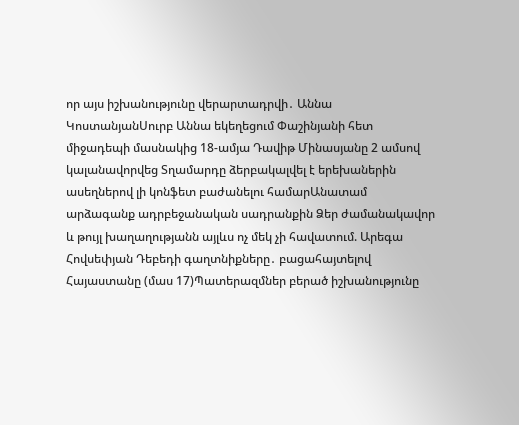որ այս իշխանությունը վերարտադրվի․ Աննա ԿոստանյանՍուրբ Աննա եկեղեցում Փաշինյանի հետ միջադեպի մասնակից 18-ամյա Դավիթ Մինասյանը 2 ամսով կալանավորվեց Տղամարդը ձերբակալվել է երեխաներին ասեղներով լի կոնֆետ բաժանելու համարԱնատամ արձագանք ադրբեջանական սադրանքին Ձեր ժամանակավոր և թույլ խաղաղությանն այլևս ոչ մեկ չի հավատում. Արեգա Հովսեփյան Դեբեդի գաղտնիքները․ բացահայտելով Հայաստանը (մաս 17)Պատերազմներ բերած իշխանությունը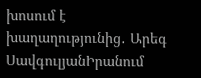խոսում է խաղաղությունից․ Արեգ ՍավգուլյանԻրանում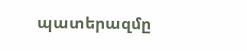պատերազմը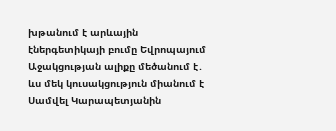խթանում է արևային էներգետիկայի բումը Եվրոպայում Աջակցության ալիքը մեծանում է․ ևս մեկ կուսակցություն միանում է Սամվել Կարապետյանին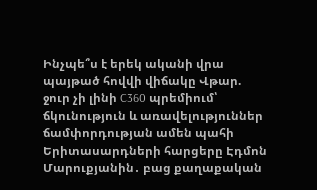Ինչպե՞ս է երեկ ականի վրա պայթած հովվի վիճակը Վթար. ջուր չի լինի C360 պրեմիում՝ ճկունություն և առավելություններ ճամփորդության ամեն պահի Երիտասարդների հարցերը Էդմոն Մարուքյանին․ բաց քաղաքական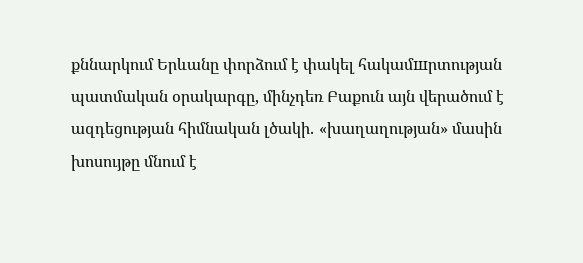քննարկում Երևանը փորձում է փակել հակամшրտության պատմական օրակարգը, մինչդեռ Բաքուն այն վերածում է ազդեցության հիմնական լծակի․ «խաղաղության» մասին խոսույթը մնում է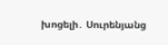խոցելի․ Սուրենյանց